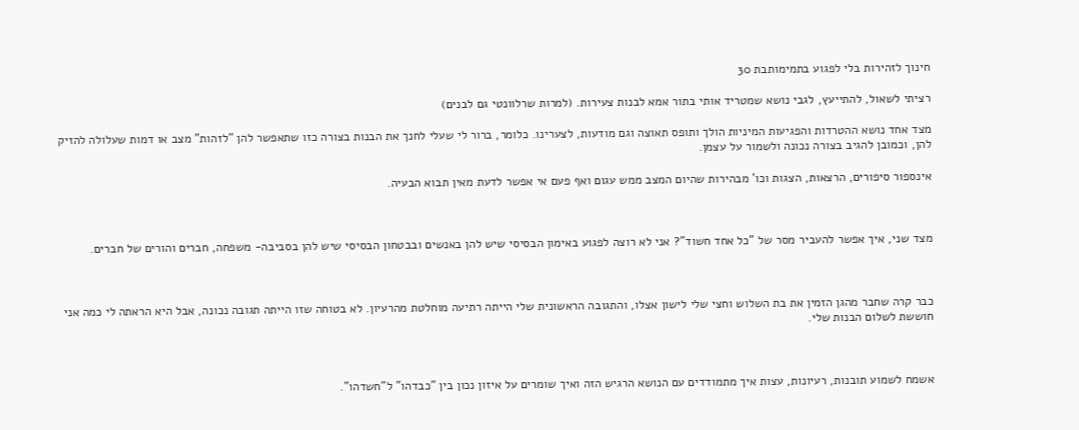חינוך לזהירות בלי לפגוע בתמימותבת 30

רציתי לשאול, להתייעץ, לגבי נושא שמטריד אותי בתור אמא לבנות צעירות. (למרות שרלוונטי גם לבנים)

מצד אחד נושא ההטרדות והפגיעות המיניות הולך ותופס תאוצה וגם מודעות, לצערינו. כלומר, ברור לי שעלי לחנך את הבנות בצורה כזו שתאפשר להן "לזהות" מצב או דמות שעלולה להזיק להן, וכמובן להגיב בצורה נכונה ולשמור על עצמן.

אינספור סיפורים, הרצאות, הצגות וכו' מבהירות שהיום המצב ממש עגום ואף פעם אי אפשר לדעת מאין תבוא הבעיה.



מצד שני, איך אפשר להעביר מסר של "כל אחד חשוד"? אני לא רוצה לפגוע באימון הבסיסי שיש להן באנשים ובבטחון הבסיסי שיש להן בסביבה- משפחה, חברים והורים של חברים.



כבר קרה שחבר מהגן הזמין את בת השלוש וחצי שלי לישון אצלו, והתגובה הראשונית שלי הייתה רתיעה מוחלטת מהרעיון. לא בטוחה שזו הייתה תגובה נכונה, אבל היא הראתה לי כמה אני חוששת לשלום הבנות שלי.



אשמח לשמוע תובנות, רעיונות, עצות איך מתמודדים עם הנושא הרגיש הזה ואיך שומרים על איזון נכון בין "כבדהו" ל"חשדהו".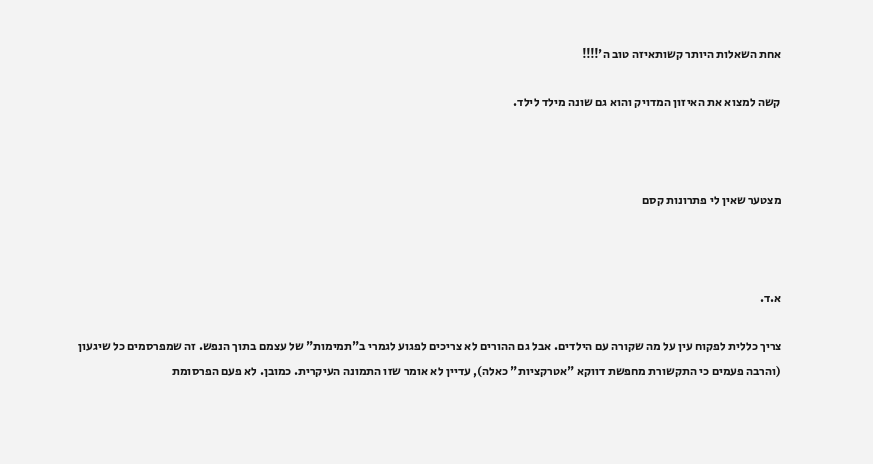אחת השאלות היותר קשותאיזה טוב ה'!!!!

קשה למצוא את האיזון המדויק והוא גם שונה מילד לילד.



מצטער שאין לי פתרונות קסם



א.ד.

צריך כללית לפקוח עין על מה שקורה עם הילדים. אבל גם ההורים לא צריכים לפגוע לגמרי ב"תמימות" של עצמם בתוך הנפש. זה שמפרסמים כל שיגעון (והרבה פעמים כי התקשורת מחפשת דווקא "אטרקציות" כאלה), עדיין לא אומר שזו התמונה העיקרית. כמובן. לא פעם הפרסומת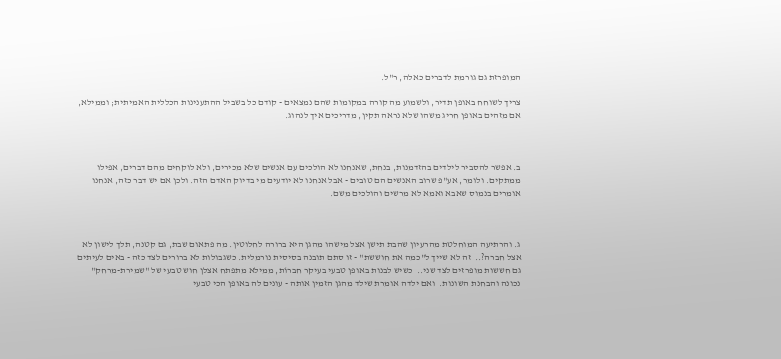המופרזת גם גורמת לדברים כאלה, ר"ל.

צריך לשוחח באופן תדיר, ולשמוע מה קורה במקומות שהם נמצאים - קודם כל בשביל ההתענינות הכללית האמיתית; וממילא, אם מזהים באופן חריג משהו שלא נראה תקין, מדריכים איך לנהוג.



ב. אפשר להסביר לילדים בהזדמנות, בנחת, שאנחנו לא הולכים עם אנשים שלא מכירים, ולא לוקחים מהם דברים, אפילו ממתקים. ולומר, אע"פ שרוב האנשים הם טובים - אבל אנחנו לא יודעים מי בדיוק האדם הזה. ולכן אם יש דבר כזה, אנחנו אומרים בנמוס שאבא ואמא לא מרשים והולכים משם.



ג. והרתיעה המוחלטת מהרעיון שהבת תישן אצל מישהו מהגן היא ברורה לחלוטין. מה פתאום שבת, גם קטנה, תלך לישון לא אצל חברה?..  זה לא שייך ל"כמה את חוששת" - זו סתם תובנה בסיסית נורמלית. כשגבולות לא ברורים לצד כזה - באים לעיתים גם חששות מופרזים לצד שני..  כשיש לבנות באופן טבעי בעיקר חברוֹת, ממילא מתפתח אצלן חוש טבעי של "שמירת-מרחק" נכונה והבחנת השונות.  ואם ילדה אומרת שילד מהגן הזמין אותה - עונים לה באופן הכי טבעי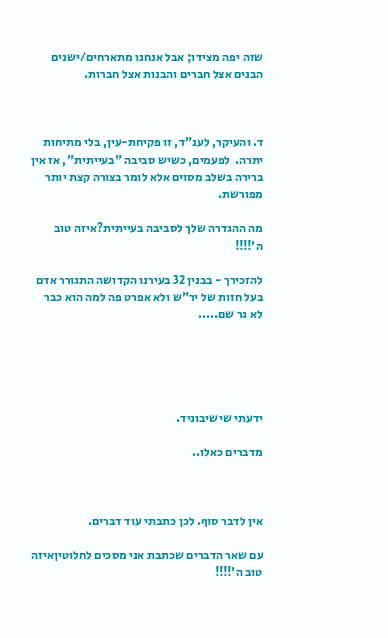שזה יפה מצידו; אבל אנחנו מתארחים/ישנים הבנים אצל חברים והבנות אצל חברות.



ד. והעיקר, לענ"ד, זו פקיחת-עין, בלי מתיחות יתרה.  לפעמים, כשיש סביבה "בעייתית", אז אין ברירה בשלב מסוים אלא לומר בצורה קצת יותר מפורשת.

מה ההגדרה שלך לסביבה בעייתית?איזה טוב ה'!!!!

להזכירך - בבנין 32 בעירנו הקדושה התגורר אדם בעל חזות של יר"ש ולא אפרט פה למה הוא כבר לא גר שם.....





ידעתי שישיבוניד.

מדברים כאלו..



אין לדבר סוף. לכן כתבתי עוד דברים.

עם שאר הדברים שכתבת אני מסכים לחלוטיןאיזה טוב ה'!!!!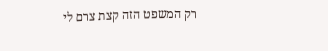רק המשפט הזה קצת צרם לי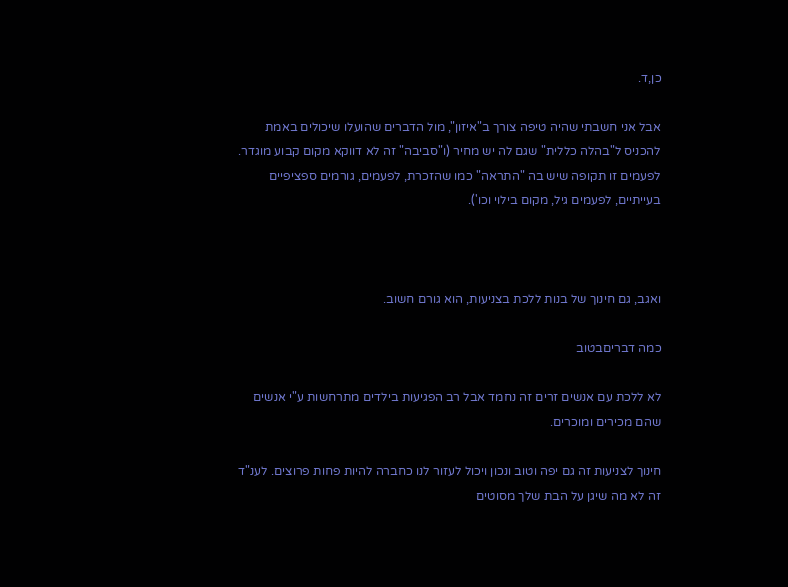כן,ד.

אבל אני חשבתי שהיה טיפה צורך ב"איזון", מול הדברים שהועלו שיכולים באמת להכניס ל"בהלה כללית" שגם לה יש מחיר (ו"סביבה" זה לא דווקא מקום קבוע מוגדר. לפעמים זו תקופה שיש בה "התראה" כמו שהזכרת, לפעמים, גורמים ספציפיים בעייתיים, לפעמים גיל, מקום בילוי וכו').



ואגב, גם חינוך של בנות ללכת בצניעות, הוא גורם חשוב.

כמה דבריםבטוב

לא ללכת עם אנשים זרים זה נחמד אבל רב הפגיעות בילדים מתרחשות ע"י אנשים שהם מכירים ומוכרים.

חינוך לצניעות זה גם יפה וטוב ונכון ויכול לעזור לנו כחברה להיות פחות פרוצים. לענ"ד זה לא מה שיגן על הבת שלך מסוטים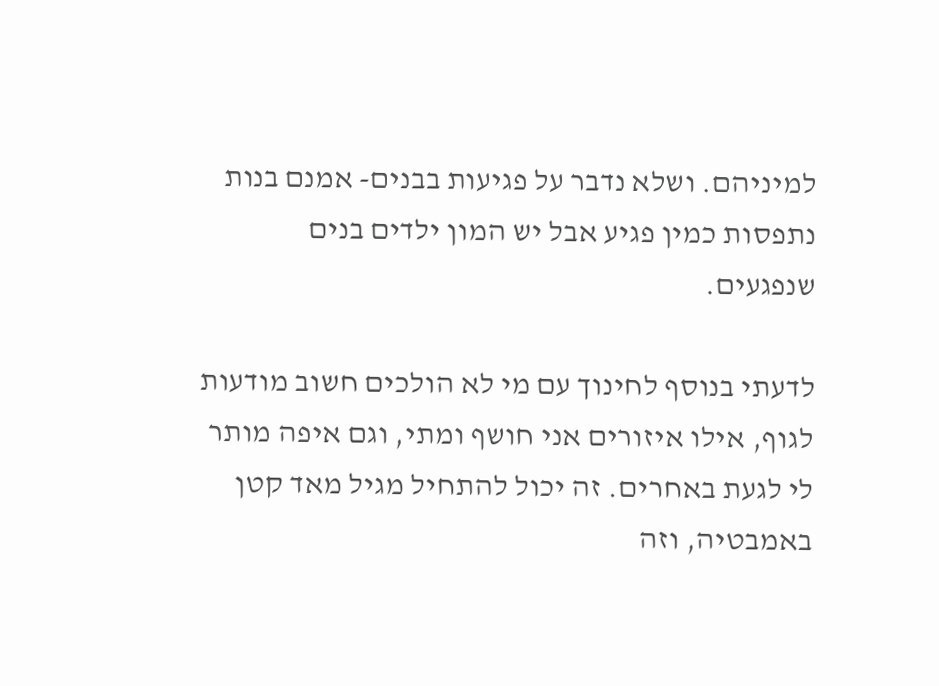למיניהם. ושלא נדבר על פגיעות בבנים- אמנם בנות נתפסות כמין פגיע אבל יש המון ילדים בנים שנפגעים.

לדעתי בנוסף לחינוך עם מי לא הולכים חשוב מודעות לגוף, אילו איזורים אני חושף ומתי, וגם איפה מותר לי לגעת באחרים. זה יכול להתחיל מגיל מאד קטן באמבטיה, וזה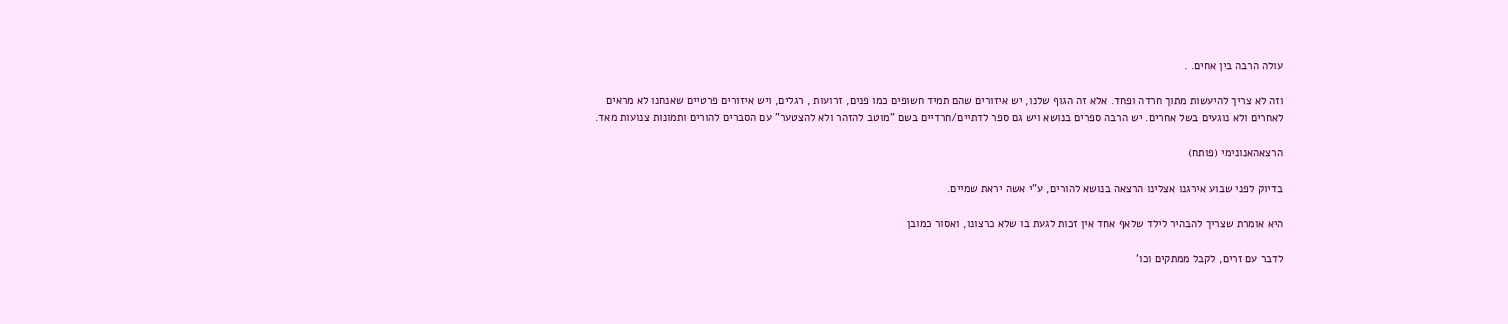עולה הרבה בין אחים. .

וזה לא צריך להיעשות מתוך חרדה ופחד. אלא זה הגוף שלנו, יש איזורים שהם תמיד חשופים כמו פנים, זרועות , רגלים, ויש איזורים פרטיים שאנחנו לא מראים לאחרים ולא נוגעים בשל אחרים. יש הרבה ספרים בנושא ויש גם ספר לדתיים/חרדיים בשם "מוטב להזהר ולא להצטער" עם הסברים להורים ותמונות צנועות מאד.

הרצאהאנונימי (פותח)

בדיוק לפני שבוע אירגנו אצלינו הרצאה בנושא להורים, ע"י אשה יראת שמיים.

היא אומרת שצריך להבהיר לילד שלאף אחד אין זכות לגעת בו שלא כרצונו, ואסור כמובן

לדבר עם זרים, לקבל ממתקים וכו'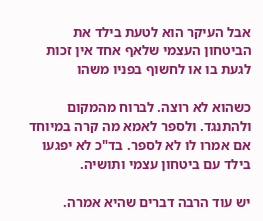אבל העיקר הוא לטעת בילד את הביטחון העצמי שלאף אחד אין זכות לגעת בו או לחשוף בפניו משהו

כשהוא לא רוצה. לברוח מהמקום ולהתנגד. ולספר לאמא מה קרה במיוחד אם אמרו לו לא לספר. בד"כ לא יפגעו בילד עם ביטחון עצמי ותושיה.

יש עוד הרבה דברים שהיא אמרה.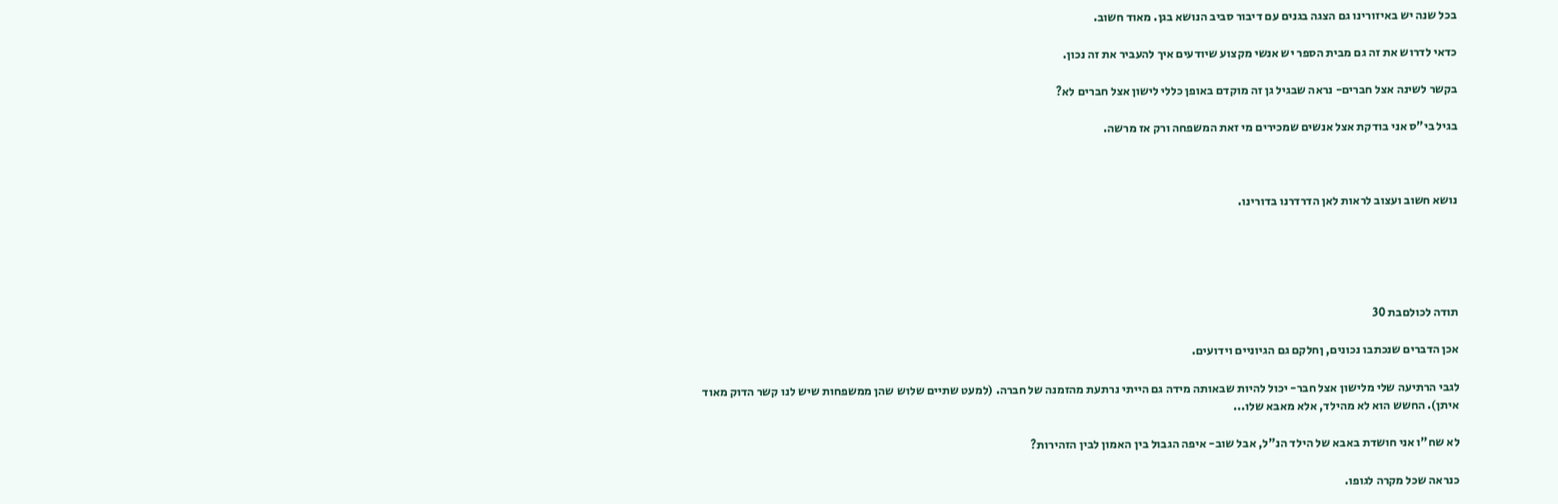בכל שנה יש באיזורינו גם הצגה בגנים עם דיבור סביב הנושא בגן. מאוד חשוב.

כדאי לדרוש את זה גם מבית הספר יש אנשי מקצוע שיודעים איך להעביר את זה נכון.

בקשר לשינה אצל חברים- נראה שבגיל גן זה מוקדם באופן כללי לישון אצל חברים לא?

בגיל בי"ס אני בודקת אצל אנשים שמכירים מי זאת המשפחה ורק אז מרשה.



נושא חשוב ועצוב לראות לאן הדרדרנו בדורינו.





תודה לכולםבת 30

אכן הדברים שנכתבו נכונים, ןחלקם גם הגיוניים וידועים.

לגבי הרתיעה שלי מלישון אצל חבר- יכול להיות שבאותה מידה גם הייתי נרתעת מהזמנה של חברה. (למעט שתיים שלוש שהן ממשפחות שיש לנו קשר הדוק מאוד איתן). החשש הוא לא מהילד, אלא מאבא שלו...

לא שח"ו אני חושדת באבא של הילד הנ"ל, אבל שוב- איפה הגבול בין האמון לבין הזהירות?

כנראה שכל מקרה לגופו.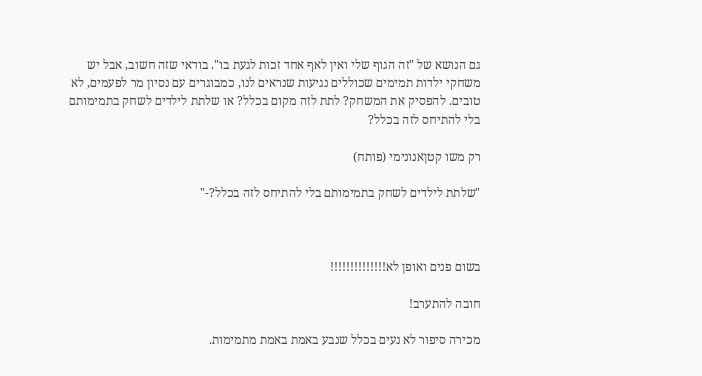גם הנושא של "זה הגוף שלי ואין לאף אחד זכות לגעת בו". בודאי שזה חשוב, אבל יש משחקי ילדות תמימים שכוללים נגיעות שנראים לנו, כמבוגרים עם נסיון מר לפעמים, לא טובים. להפסיק את המשחק? לתת לזה מקום בכלל? או שלתת לילדים לשחק בתמימותם בלי להתיחס לזה בכלל?

רק משו קטןאנונימי (פותח)

"שלתת לילדים לשחק בתמימותם בלי להתיחס לזה בכלל?-"



בשום פנים ואופן לא!!!!!!!!!!!!!!

חובה להתערב!

מכירה סיפור לא נעים בכלל שנבע באמת באמת מתמימות.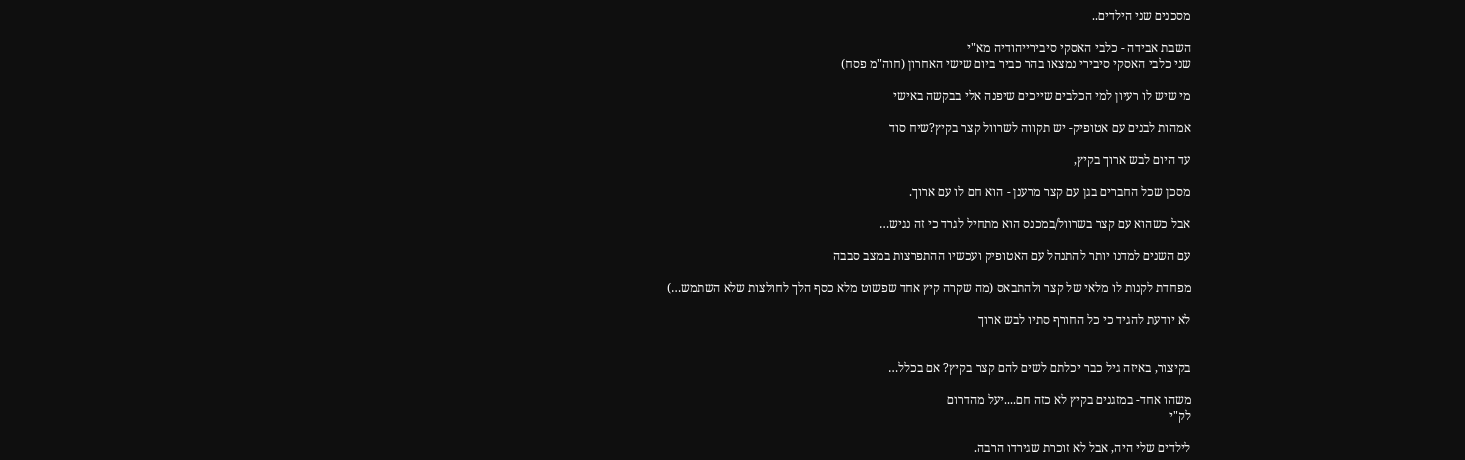מסכנים שני הילדים..

השבת אבידה - כלבי האסקי סיבירייהודיה מא"י
שני כלבי האסקי סיבירי נמצאו בהר כביר ביום שישי האחרון (חוה"מ פסח)

מי שיש לו רעיון למי הכלבים שייכים שיפנה אלי בבקשה באישי

אמהות לבנים עם אטופיק- יש תקווה לשרוול קצר בקיץ?שיח סוד

עד היום לבש ארוך בקיץ,

מסכן שכל החברים בגן עם קצר מרענן - הוא חם לו עם ארוך.

אבל כשהוא עם קצר בשרוול/במכנס הוא מתחיל לגרד כי זה נגיש…

עם השנים למדנו יותר להתנהל עם האטופיק ועכשיו ההתפרצות במצב סבבה

מפחדת לקנות לו מלאי של קצר ולהתבאס (מה שקרה קיץ אחד שפשוט מלא כסף הלך לחולצות שלא השתמש…)

לא יודעת להגיד כי כל החורף סתיו לבש ארוך


בקיצור, באיזה גיל כבר יכלתם לשים להם קצר בקיץ? אם בכלל…

משהו אחד- במזגנים בקיץ לא כזה חם....יעל מהדרום
לק"י

לילדים שלי היה, אבל לא זוכרת שגירדו הרבה.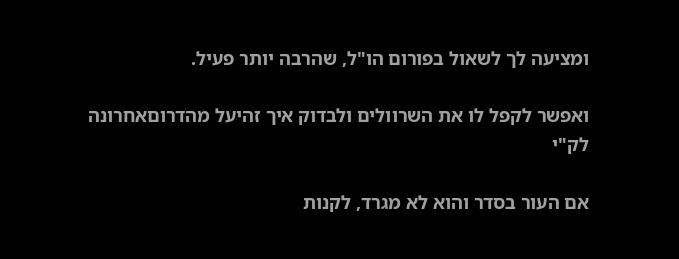ומציעה לך לשאול בפורום הו"ל, שהרבה יותר פעיל.

ואפשר לקפל לו את השרוולים ולבדוק איך זהיעל מהדרוםאחרונה
לק"י

אם העור בסדר והוא לא מגרד, לקנות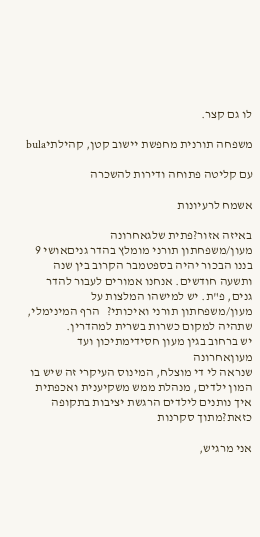לו גם קצר.

משפחה תורנית מחפשת יישוב קטן, קהילתיbula

עם קליטה פתוחה ודירות להשכרה

אשמח לרעיונות

באיזה אזור?פתית שלגאחרונה
מעון/משפחתון תורני מומלץ בהדר גניםאושי 9
בננו הבכור יהיה בספטמבר הקרוב בין שנה ותשעה חודשים. אנחנו אמורים לעבור להדר גנים, פ"ת. יש למישהו המלצות על מעון/משפחתון תורני ואיכותי?   הרף המינימלי, שתהיה למקום כשרות בשרית למהדרין.
יש ברחוב בגין מעון חסידימתיכון ועד מעוןאחרונה
שנראה לי די מוצלח, המינוס העיקרי זה שיש בו המון ילדים, מנהלת ממש משקיענית ואכפתית
איך נותנים לילדים הרגשת יציבות בתקופה כזאת?מתוך סקרנות

אני מרגיש,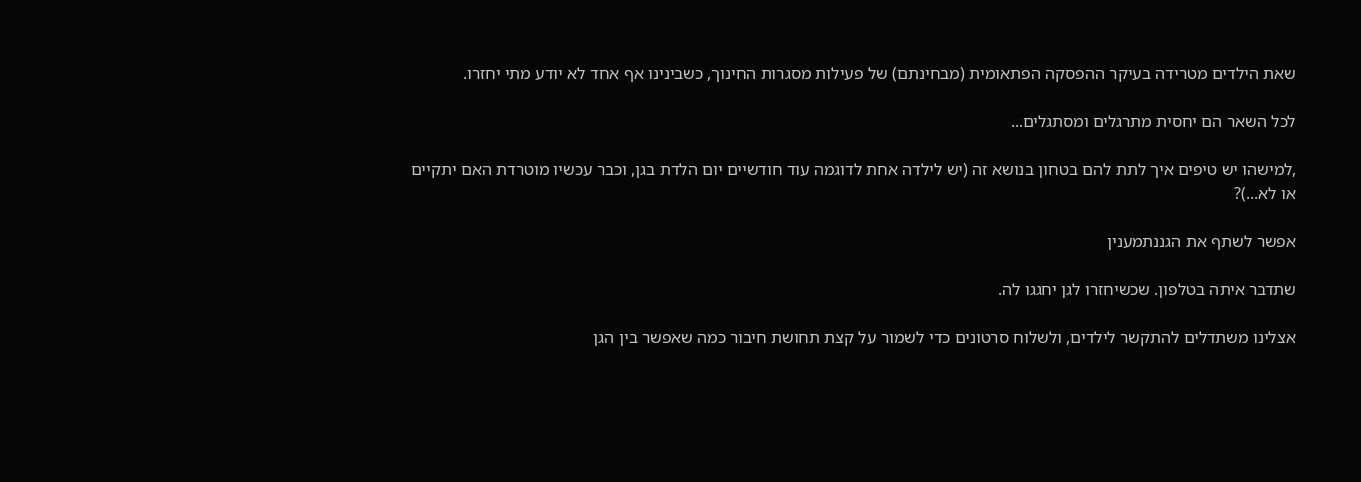שאת הילדים מטרידה בעיקר ההפסקה הפתאומית (מבחינתם) של פעילות מסגרות החינוך, כשבינינו אף אחד לא יודע מתי יחזרו.

לכל השאר הם יחסית מתרגלים ומסתגלים...

,למישהו יש טיפים איך לתת להם בטחון בנושא זה (יש לילדה אחת לדוגמה עוד חודשיים יום הלדת בגן, וכבר עכשיו מוטרדת האם יתקיים או לא...)?

אפשר לשתף את הגננתמענין

שתדבר איתה בטלפון. שכשיחזרו לגן יחגגו לה.

אצלינו משתדלים להתקשר לילדים, ולשלוח סרטונים כדי לשמור על קצת תחושת חיבור כמה שאפשר בין הגן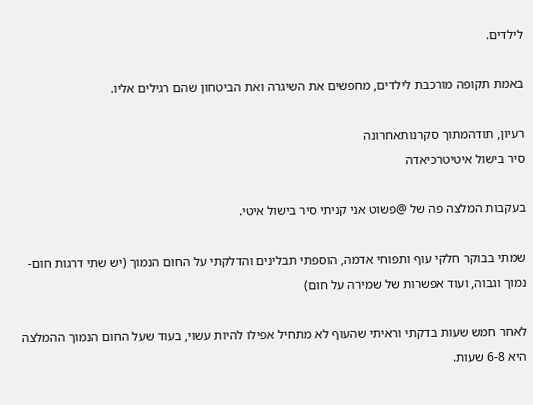לילדים.

באמת תקופה מורכבת לילדים, מחפשים את השיגרה ואת הביטחון שהם רגילים אליו.

רעיון, תודהמתוך סקרנותאחרונה
סיר בישול איטיטרכיאדה

בעקבות המלצה פה של @פשוט אני קניתי סיר בישול איטי.

שמתי בבוקר חלקי עוף ותפוחי אדמה, הוספתי תבלינים והדלקתי על החום הנמוך (יש שתי דרגות חום- נמוך וגבוה, ועוד אפשרות של שמירה על חום)

לאחר חמש שעות בדקתי וראיתי שהעוף לא מתחיל אפילו להיות עשוי, בעוד שעל החום הנמוך ההמלצה היא 6-8 שעות.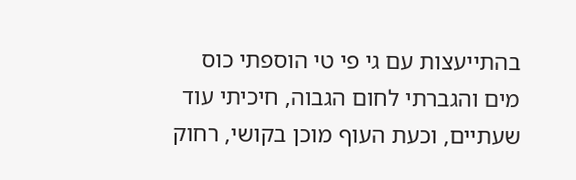בהתייעצות עם גי פי טי הוספתי כוס מים והגברתי לחום הגבוה, חיכיתי עוד שעתיים, וכעת העוף מוכן בקושי, רחוק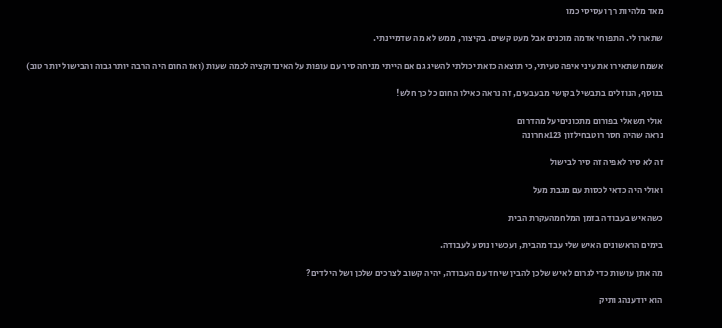מאד מלהיות רך ועסיסי כמו

שתארו לי. התפוחי אדמה מוכנים אבל מעט קשים. בקיצור, ממש לא מה שדמיינתי.

אשמח שתאירו את עיני איפה טעיתי, כי תוצאה כזאת יכולתי להשיג גם אם הייתי מניחה סיר עם עופות על האינדוקציה לכמה שעות (ואז החום היה הרבה יותר גבוה והבישול יותר טוב)

בנוסף, הנוזלים בתבשיל בקושי מבעבעים, זה נראה כאילו החום כל כך חלש!

אולי תשאלי בפורום מתכוניםיעל מהדרום
נראה שהיה חסר רוטבחילזון 123אחרונה

זה לא סיר לאפיה זה סיר לבישול

ואולי היה כדאי לכסות עם מגבת מעל

כשהאיש בעבודה בזמן המלחמהעקרת הבית

בימים הראשונים האיש שלי עבד מהבית, ועכשיו נוסע לעבודה.

מה אתן עושות כדי לגרום לאיש שלכן להבין שיחד עם העבודה, יהיה קשוב לצרכים שלכן ושל הילדים?

הוא יודענהג ותיק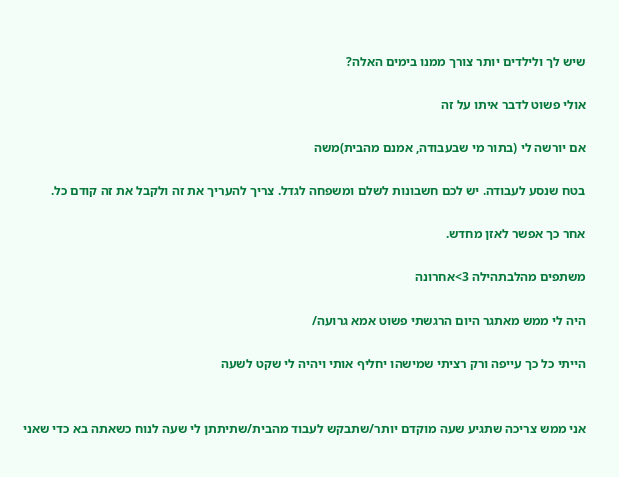שיש לך ולילדים יותר צורך ממנו בימים האלה?

אולי פשוט לדבר איתו על זה

אם יורשה לי (בתור מי שבעבודה, אמנם מהבית)משה

בטח שנסע לעבודה. יש לכם חשבונות לשלם ומשפחה לגדל. צריך להעריך את זה ולקבל את זה קודם כל.

אחר כך אפשר לאזן מחדש.

משתפים מהלבתהילה 3>אחרונה

היה לי ממש מאתגר היום הרגשתי פשוט אמא גרועה/

הייתי כל כך עייפה ורק רציתי שמישהו יחליף אותי ויהיה לי שקט לשעה


אני ממש צריכה שתגיע שעה מוקדם יותר/שתבקש לעבוד מהבית/שתיתתן לי שעה לנוח כשאתה בא כדי שאני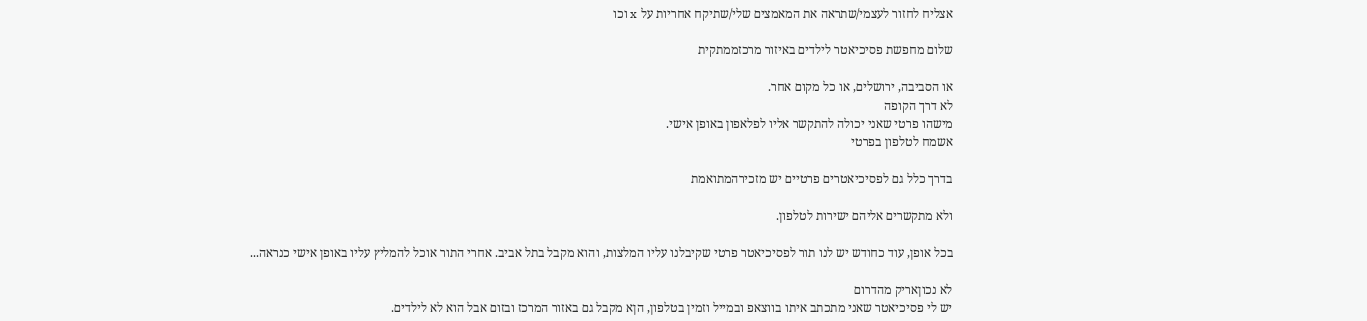אצליח לחזור לעצמי/שתראה את המאמצים שלי/שתיקח אחריות על x וכו

שלום מחפשת פסיכיאטר לילדים באיזור מרכזממתקית

או הסביבה, ירושלים, או כל מקום אחר.
לא דרך הקופה
מישהו פרטי שאני יכולה להתקשר אליו לפלאפון באופן אישי.
אשמח לטלפון בפרטי

בדרך כלל גם לפסיכיאטרים פרטיים יש מזכירהמתואמת

ולא מתקשרים אליהם ישירות לטלפון.

בכל אופן, עוד כחודש יש לנו תור לפסיכיאטר פרטי שקיבלנו עליו המלצות, והוא מקבל בתל אביב. אחרי התור אוכל להמליץ עליו באופן אישי כנראה...

לא נכוןאריק מהדרום
יש לי פסיכיאטר שאני מתכתב איתו בווצאפ ובמייל וזמין בטלפון, הןא מקבל גם באזור המרכז ובזום אבל הוא לא לילדים.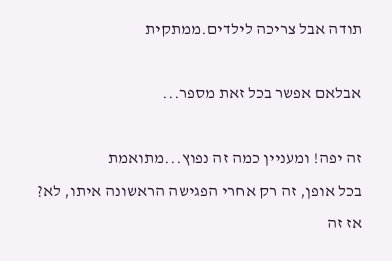תודה אבל צריכה לילדים.ממתקית

אבלאם אפשר בכל זאת מספר...

זה יפה! ומעניין כמה זה נפוץ...מתואמת
בכל אופן, זה רק אחרי הפגישה הראשונה איתו, לא?
אז זה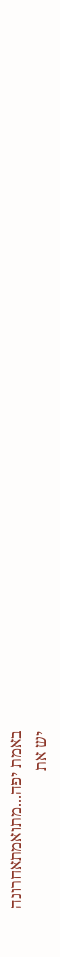באמת יפה...מתואמתאחרונה
יש את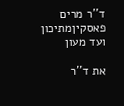ד''ר מרים פאסקיןמתיכון ועד מעון

את ד''ר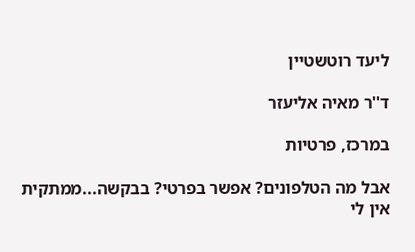ליעד רוטשטיין

ד''ר מאיה אליעזר

במרכז, פרטיות

אבל מה הטלפונים? אפשר בפרטי? בבקשה...ממתקית
אין לי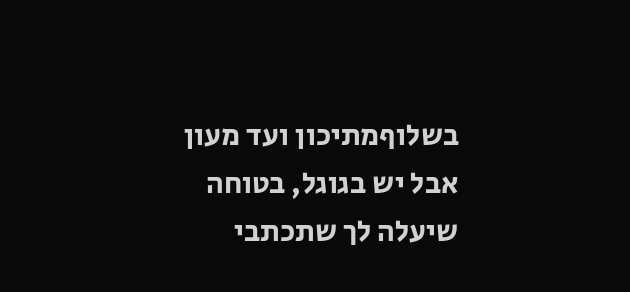בשלוףמתיכון ועד מעון
אבל יש בגוגל, בטוחה שיעלה לך שתכתבי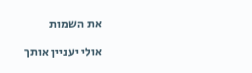את השמות

אולי יעניין אותך